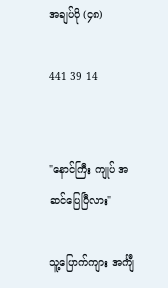အချပ်ပို (၄၈)

441 39 14


"နောင်ကြီး ကျုပ် အဆင်ပြေပြီလား"

သူ့‌ပြောက်ကျား အင်္ကျီ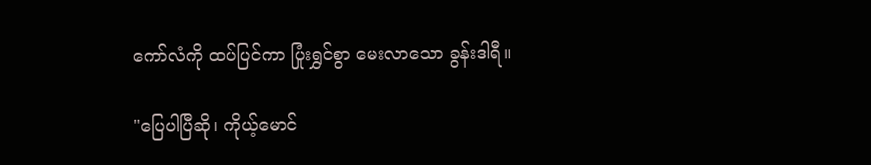ကော်လံကို ထပ်ပြင်ကာ ပြုံးရွှင်စွာ မေးလာသော ခွန်းဒါရီ။

"ပြေပါပြီဆို၊ ကိုယ့်မောင်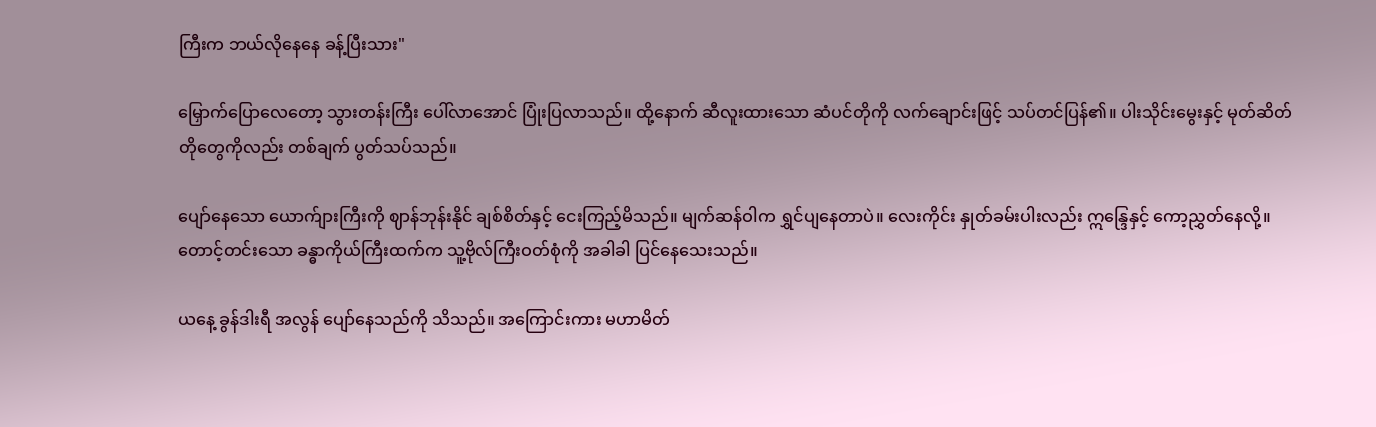ကြီးက ‌ဘယ်လိုနေနေ ခန့်ပြီးသား"

မြှောက်ပြောလေတော့ သွားတန်းကြီး ပေါ်လာအောင် ပြုံးပြလာသည်။ ထို့နောက် ဆီလူးထားသော ဆံပင်တိုကို လက်ချောင်းဖြင့် သပ်တင်ပြန်၏။ ပါးသိုင်းမွေးနှင့် မုတ်ဆိတ်တိုတွေကိုလည်း တစ်ချက် ပွတ်သပ်သည်။

ပျော်နေသော ယောက်ျားကြီးကို ဈာန်ဘုန်းနိုင် ချစ်စိတ်နှင့် ငေးကြည့်မိသည်။ မျက်ဆန်ဝါက ရွှင်ပျနေတာပဲ။ လေးကိုင်း နှုတ်ခမ်းပါးလည်း ဣန္ဒြေနှင့် ကော့ညွှတ်နေလို့။ တောင့်တင်းသော ခန္ဓာကိုယ်ကြီးထက်က သူ့ဗိုလ်ကြီးဝတ်စုံကို အခါခါ ပြင်နေသေးသည်။

ယနေ့ ခွန်ဒါးရီ အလွန် ပျော်နေသည်ကို သိသည်။ အကြောင်းကား မဟာမိတ်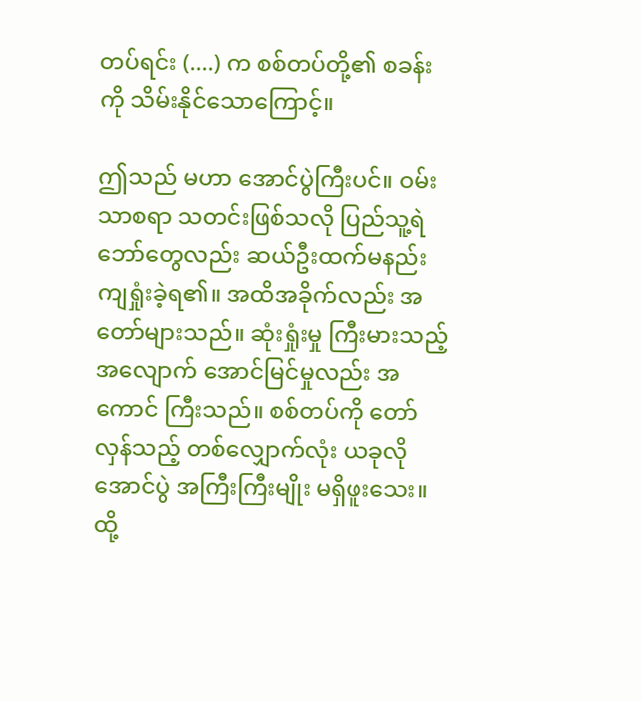တပ်ရင်း (....) က စစ်တပ်တို့၏ စခန်းကို သိမ်းနိုင်သောကြောင့်။

ဤသည် မဟာ အောင်ပွဲကြီးပင်။ ဝမ်းသာစရာ သတင်းဖြစ်သလို ပြည်သူ့ရဲဘော်တွေလည်း ဆယ်ဦးထက်မနည်း ကျရှုံးခဲ့ရ၏။ အထိအခိုက်လည်း အတော်များသည်။ ဆုံးရှုံးမှု ကြီးမားသည့် အလျောက် အောင်မြင်မှုလည်း အကောင် ကြီးသည်။ စစ်တပ်ကို တော်လှန်သည့် တစ်လျှောက်လုံး ယ‌ခုလို အောင်ပွဲ အကြီးကြီးမျိုး မရှိဖူးသေး။ ထို့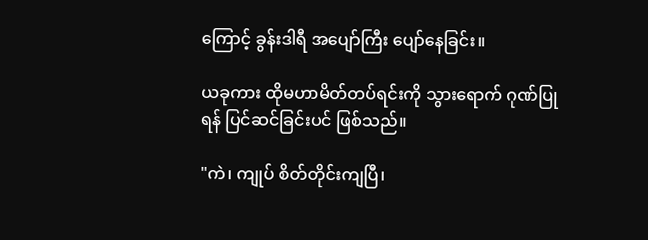ကြောင့် ခွန်းဒါရီ အပျော်ကြီး ပျော်နေခြင်း။

ယခုကား ထိုမဟာမိတ်တပ်ရင်းကို သွားရောက် ဂုဏ်ပြုရန် ပြင်ဆင်ခြင်းပင် ဖြစ်သည်။

"ကဲ၊ ကျုပ် စိတ်တိုင်းကျပြီ၊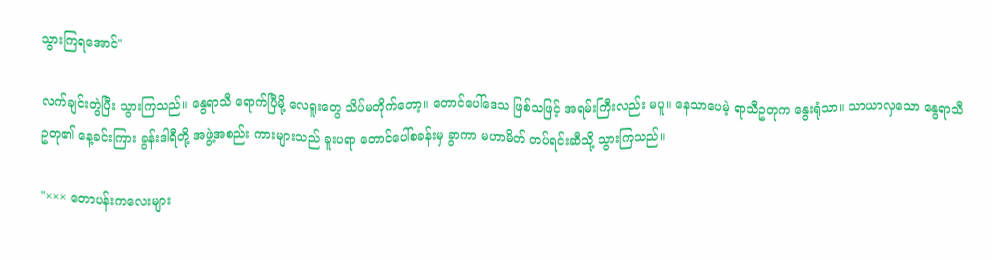သွားကြရအောင်"

လက်ချင်းတွဲပြီး သွားကြသည်။ နွေရာသီ ရောက်ပြီမို့ လေရူးတွေ သိပ်မတိုက်တော့။ တောင်ပေါ်ဒေသ ဖြစ်သဖြင့် အရမ်းကြီးလည်း မပူ။ နေသာပေမဲ့ ရာသီဥတုက နွေးရုံသာ။ သာယာလှသော နွေရာသီဥတု၏ နေ့ခင်းကြား ခွန်းဒါရီတို့ အဖွဲ့အစည်း ကားများသည် ခူးပရာ တောင်ပေါ်စခန်းမှ ခွာကာ မဟာမိတ် တပ်ရင်းဆီသို့ သွားကြသည်။

"××× တောပန်းကလေးများ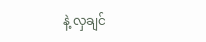နဲ့ လှချင်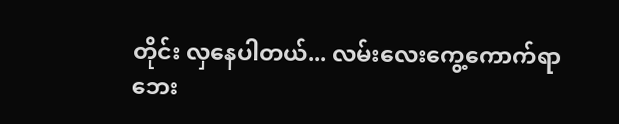တိုင်း လှနေပါတယ်... လမ်းလေးကွေ့ကောက်ရာ ဘေး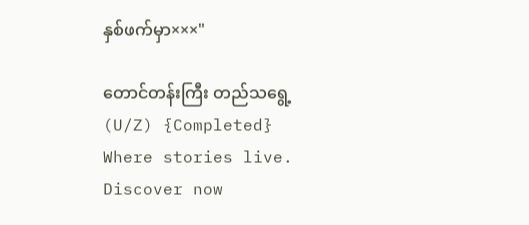နှစ်ဖက်မှာ×××"

တောင်တန်းကြီး တည်သရွေ့(U/Z) {Completed} Where stories live. Discover now